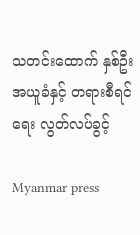သတင်းထောက် နှစ်ဦး အယူခံနှင့် တရားစီရင်ရေး လွတ်လပ်ခွင့်

Myanmar press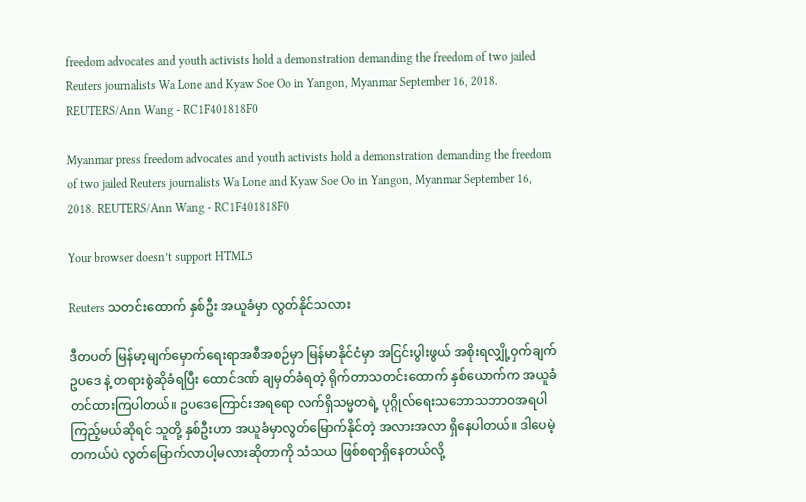freedom advocates and youth activists hold a demonstration demanding the freedom of two jailed Reuters journalists Wa Lone and Kyaw Soe Oo in Yangon, Myanmar September 16, 2018. REUTERS/Ann Wang - RC1F401818F0

Myanmar press freedom advocates and youth activists hold a demonstration demanding the freedom of two jailed Reuters journalists Wa Lone and Kyaw Soe Oo in Yangon, Myanmar September 16, 2018. REUTERS/Ann Wang - RC1F401818F0

Your browser doesn’t support HTML5

Reuters သတင်းထောက် နှစ်ဦး အယူခံမှာ လွတ်နိုင်သလား

ဒီတပတ် မြန်မာ့မျက်မှောက်ရေးရာအစီအစဉ်မှာ မြန်မာနိုင်ငံမှာ အငြင်းပွါးဖွယ် အစိုးရလျှို့ဝှက်ချက်ဥပဒေ နဲ့ တရားစွဲဆိုခံရပြီး ထောင်ဒဏ် ချမှတ်ခံရတဲ့ ရိုက်တာသတင်းထောက် နှစ်ယောက်က အယူခံတင်ထားကြပါတယ်။ ဥပဒေကြောင်းအရရော လက်ရှိသမ္မတရဲ့ ပုဂ္ဂိုလ်ရေးသဘောသဘာဝအရပါ ကြည့်မယ်ဆိုရင် သူတို့ နှစ်ဦးဟာ အယူခံမှာလွတ်မြောက်နိုင်တဲ့ အလားအလာ ရှိနေပါတယ်။ ဒါပေမဲ့ တကယ်ပဲ လွတ်မြောက်လာပါ့မလားဆိုတာကို သံသယ ဖြစ်စရာရှိနေတယ်လို့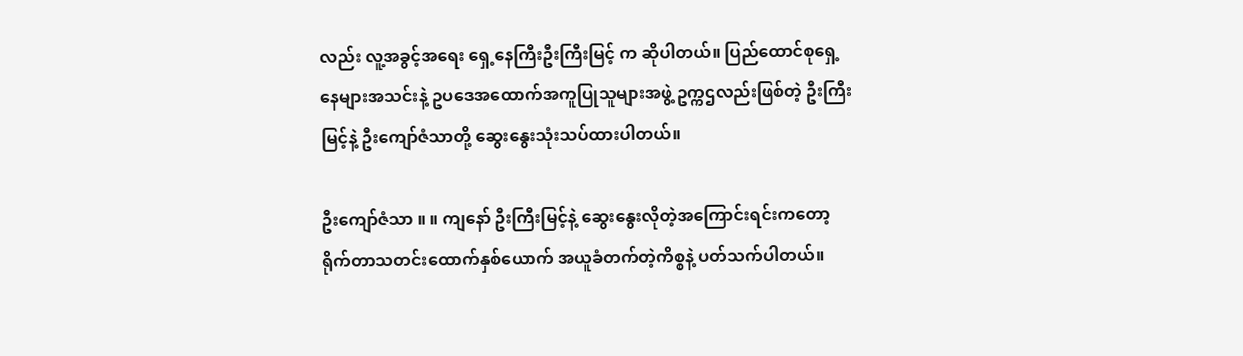လည်း လူ့အခွင့်အရေး ရှေ့နေကြီးဦးကြီးမြင့် က ဆိုပါတယ်။ ပြည်ထောင်စုရှေ့နေများအသင်းနဲ့ ဥပဒေအထောက်အကူပြုသူများအဖွဲ့ ဥက္ကဌလည်းဖြစ်တဲ့ ဦးကြီးမြင့်နဲ့ ဦးကျော်ဇံသာတို့ ဆွေးနွေးသုံးသပ်ထားပါတယ်။

ဦးကျော်ဇံသာ ။ ။ ကျနော် ဦးကြီးမြင့်နဲ့ ဆွေးနွေးလိုတဲ့အကြောင်းရင်းကတော့ ရိုက်တာသတင်းထောက်နှစ်ယောက် အယူခံတက်တဲ့ကိစ္စနဲ့ ပတ်သက်ပါတယ်။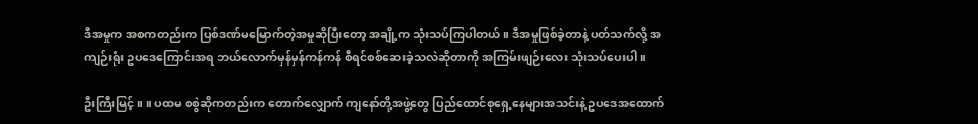ဒီအမှုက အစကတည်းက ပြစ်ဒဏ်မမြောက်တဲ့အမှုဆိုပြီးတော့ အချို့က သုံးသပ်ကြပါတယ်။ ဒီအမှုဖြစ်ခဲ့တာနဲ့ ပတ်သက်လို့ အကျဉ်းရုံး ဥပဒေကြောင်းအရ ဘယ်လောက်မှန်မှန်ကန်ကန် စီရင်စစ်ဆေးခဲ့သလဲဆိုတာကို အကြမ်းဖျဉ်းလေး သုံးသပ်ပေးပါ။

ဦးကြီးမြင့် ။ ။ ပထမ စစွဲဆိုကတည်းက တောက်လျှောက် ကျနော်တို့အဖွဲ့တွေ ပြည်ထောင်စုရှေ့နေများအသင်းနဲ့ ဥပဒေအထောက်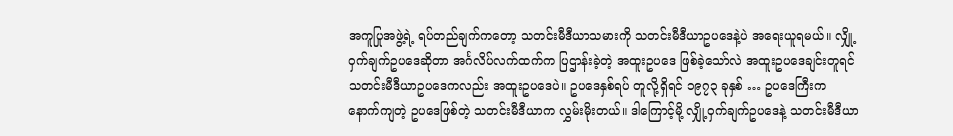အကူပြုအဖွဲ့ရဲ့ ရပ်တည်ချက်ကတော့ သတင်းမီဒီယာသမားကို သတင်းမီဒီယာဥပဒေနဲ့ပဲ အရေးယူရမယ်။ လျှို့ဝှက်ချက်ဥပဒေဆိုတာ အင်္ဂလိပ်လက်ထက်က ပြဌာန်းခဲ့တဲ့ အထူးဥပဒေ ဖြစ်ခဲ့သော်လဲ အထူးဥပဒေချင်းတူရင် သတင်းမီဒီယာဥပဒေကလည်း အထူးဥပဒေပဲ။ ဥပဒေနှစ်ရပ် တူလို့ရှိရင် ၁၉၇၃ ခုနှစ် … ဥပဒေကြီးက နောက်ကျတဲ့ ဥပဒေဖြစ်တဲ့ သတင်းမီဒီယာက လွှမ်းမိုးတယ်။ ဒါကြောင့်မို့ လျှို့ဝှက်ချက်ဥပဒေနဲ့ သတင်းမီဒီယာ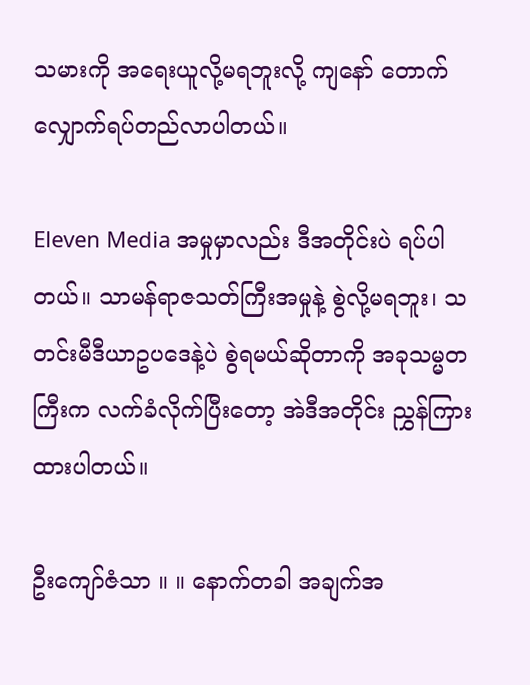သမားကို အရေးယူလို့မရဘူးလို့ ကျနော် တောက်လျှောက်ရပ်တည်လာပါတယ်။

Eleven Media အမှုမှာလည်း ဒီအတိုင်းပဲ ရပ်ပါတယ်။ သာမန်ရာဇသတ်ကြီးအမှုနဲ့ စွဲလို့မရဘူး၊ သတင်းမီဒီယာဥပဒေနဲ့ပဲ စွဲရမယ်ဆိုတာကို အခုသမ္မတကြီးက လက်ခံလိုက်ပြီးတော့ အဲဒီအတိုင်း ညွှန်ကြားထားပါတယ်။

ဦးကျော်ဇံသာ ။ ။ နောက်တခါ အချက်အ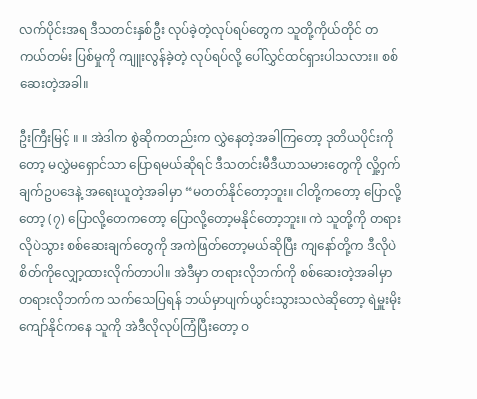လက်ပိုင်းအရ ဒီသတင်းနှစ်ဦး လုပ်ခဲ့တဲ့လုပ်ရပ်တွေက သူတို့ကိုယ်တိုင် တကယ်တမ်း ပြစ်မှုကို ကျူးလွန်ခဲ့တဲ့ လုပ်ရပ်လို့ ပေါ်လွှင်ထင်ရှားပါသလား။ စစ်ဆေးတဲ့အခါ။

ဦးကြီးမြင့် ။ ။ အဲဒါက စွဲဆိုကတည်းက လွှဲနေတဲ့အခါကြတော့ ဒုတိယပိုင်းကိုတော့ မလွှဲမရှောင်သာ ပြောရမယ်ဆိုရင် ဒီသတင်းမီဒီယာသမားတွေကို လှို့ဝှက်ချက်ဥပဒေနဲ့ အရေးယူတဲ့အခါမှာ “မတတ်နိုင်တော့ဘူး။ ငါတို့ကတော့ ပြောလို့တော့ (၇) ပြောလို့တေကတော့ ပြောလို့တော့မနိုင်တော့ဘူး။ ကဲ သူတို့ကို တရားလိုပဲသွား စစ်ဆေးချက်တွေကို အကဲဖြတ်တော့မယ်ဆိုပြီး ကျနော်တို့က ဒီလိုပဲ စိတ်ကိုလျှော့ထားလိုက်တာပါ။ အဲဒီမှာ တရားလိုဘက်ကို စစ်ဆေးတဲ့အခါမှာ တရားလိုဘက်က သက်သေပြရန် ဘယ်မှာပျက်ယွင်းသွားသလဲဆိုတော့ ရဲမှူးမိုးကျော်နိုင်ကနေ သူကို အဲဒီလိုလုပ်ကြံပြီးတော့ ဝ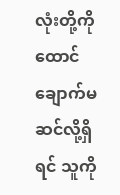လုံးတို့ကို ထောင်ချောက်မဆင်လို့ရှိရင် သူကို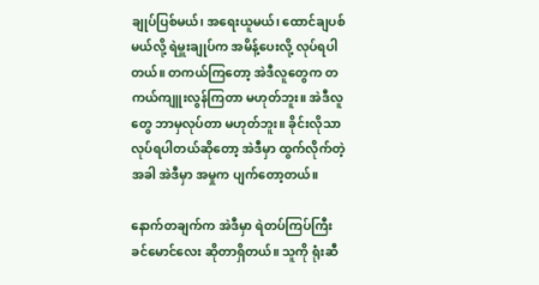ချုပ်ပြစ်မယ်၊ အရေးယူမယ်၊ ထောင်ချပစ်မယ်လို့ ရဲမှူးချုပ်က အမိန့်ပေးလို့ လုပ်ရပါတယ်။ တကယ်ကြတော့ အဲဒီလူတွေက တကယ်ကျူးလွန်ကြတာ မဟုတ်ဘူး။ အဲဒီလူတွေ ဘာမှလုပ်တာ မဟုတ်ဘူး။ ခိုင်းလိုသာ လုပ်ရပါတယ်ဆိုတော့ အဲဒီမှာ ထွက်လိုက်တဲ့အခါ အဲဒီမှာ အမှုက ပျက်တော့တယ်။

နောက်တချက်က အဲဒီမှာ ရဲတပ်ကြပ်ကြီးခင်မောင်လေး ဆိုတာရှိတယ်။ သူကို ရုံးဆီ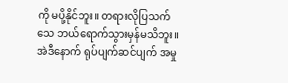ကို မပို့နိုင်ဘူး။ တရားလိုပြသက်သေ ဘယ်ရောက်သွားမှန်မသိဘူး။ အဲဒီနောက် ရုပ်ပျက်ဆင်ပျက် အမှု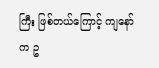ကြီး ဖြစ်တယ်ကြောင့် ကျနော်က ဥ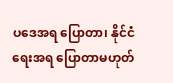ပဒေအရ ပြောတာ၊ နိုင်ငံရေးအရ ပြောတာမဟုတ်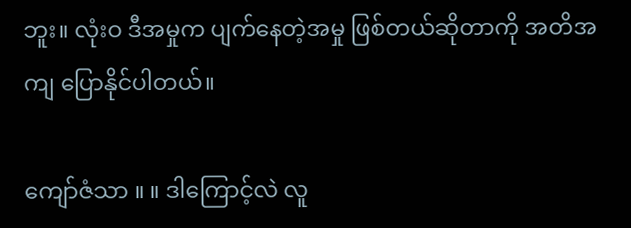ဘူး။ လုံးဝ ဒီအမှုက ပျက်နေတဲ့အမှု ဖြစ်တယ်ဆိုတာကို အတိအကျ ပြောနိုင်ပါတယ်။

ကျော်ဇံသာ ။ ။ ဒါကြောင့်လဲ လူ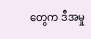တွေက ဒီအမှု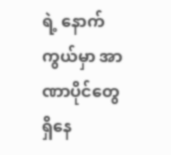ရဲ့ နောက်ကွယ်မှာ အာဏာပိုင်တွေ ရှိနေ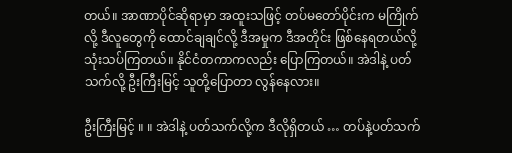တယ်။ အာဏာပိုင်ဆိုရာမှာ အထူးသဖြင့် တပ်မတော်ပိုင်းက မကြိုက်လို့ ဒီလူတွေကို ထောင်ချချင်လို့ ဒီအမှုက ဒီအတိုင်း ဖြစ်နေရတယ်လို့ သုံးသပ်ကြတယ်။ နိုင်ငံတကာကလည်း ပြောကြတယ်။ အဲဒါနဲ့ ပတ်သက်လို့ ဦးကြီးမြင့် သူတို့ပြောတာ လွန်နေလား။

ဦးကြီးမြင့် ။ ။ အဲဒါနဲ့ ပတ်သက်လို့က ဒီလိုရှိတယ် … တပ်နဲ့ပတ်သက်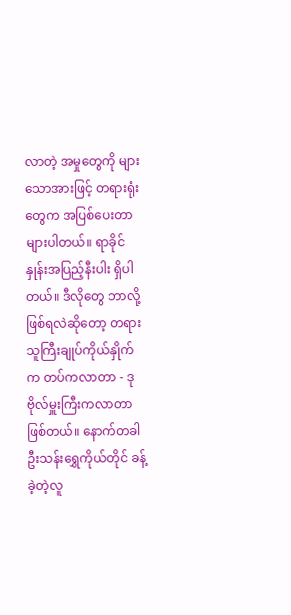လာတဲ့ အမှုတွေကို များသောအားဖြင့် တရားရုံးတွေက အပြစ်ပေးတာများပါတယ်။ ရာခိုင်နှုန်းအပြည့်နီးပါး ရှိပါတယ်။ ဒီလိုတွေ ဘာလို့ဖြစ်ရလဲဆိုတော့ တရားသူကြီးချုပ်ကိုယ်နှိုက်က တပ်ကလာတာ - ဒုဗိုလ်မှူးကြီးကလာတာ ဖြစ်တယ်။ နောက်တခါ ဦးသန်းရွှေကိုယ်တိုင် ခန့်ခဲ့တဲ့လူ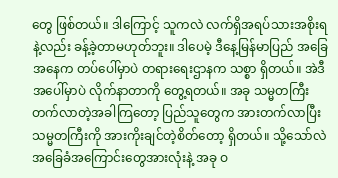တွေ ဖြစ်တယ်။ ဒါကြောင့် သူကလဲ လက်ရှိအရပ်သားအစိုးရနဲ့လည်း ခန့်ခဲ့တာမဟုတ်ဘူး။ ဒါပေမဲ့ ဒီနေ့မြန်မာပြည် အခြေအနေက တပ်ပေါ်မှာပဲ တရားရေးဌာနက သစ္စာ ရှိတယ်။ အဲဒီအပေါ်မှာပဲ လိုက်နာတာကို တွေ့ရတယ်။ အခု သမ္မတကြီး တက်လာတဲ့အခါကြတော့ ပြည်သူတွေက အားတက်လာပြီး သမ္မတကြီးကို အားကိုးချင်တဲ့စိတ်တော့ ရှိတယ်။ သို့သော်လဲ အခြေခံအကြောင်းတွေအားလုံးနဲ့ အခု ဝ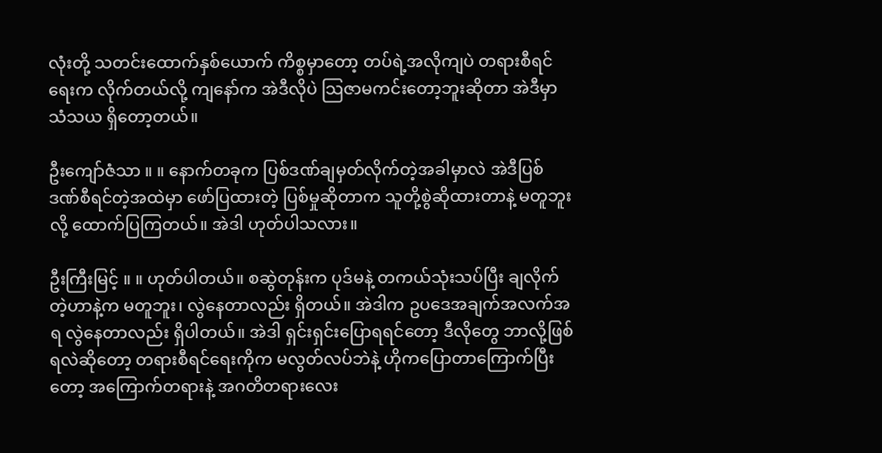လုံးတို့ သတင်းထောက်နှစ်ယောက် ကိစ္စမှာတော့ တပ်ရဲ့အလိုကျပဲ တရားစီရင်ရေးက လိုက်တယ်လို့ ကျနော်က အဲဒီလိုပဲ သြဇာမကင်းတော့ဘူးဆိုတာ အဲဒီမှာ သံသယ ရှိတော့တယ်။

ဦးကျော်ဇံသာ ။ ။ နောက်တခုက ပြစ်ဒဏ်ချမှတ်လိုက်တဲ့အခါမှာလဲ အဲဒီပြစ်ဒဏ်စီရင်တဲ့အထဲမှာ ဖော်ပြထားတဲ့ ပြစ်မှုဆိုတာက သူတို့စွဲဆိုထားတာနဲ့ မတူဘူးလို့ ထောက်ပြကြတယ်။ အဲဒါ ဟုတ်ပါသလား။

ဦးကြီးမြင့် ။ ။ ဟုတ်ပါတယ်။ စဆွဲတုန်းက ပုဒ်မနဲ့ တကယ်သုံးသပ်ပြီး ချလိုက်တဲ့ဟာနဲ့က မတူဘူး၊ လွဲနေတာလည်း ရှိတယ်။ အဲဒါက ဥပဒေအချက်အလက်အရ လွဲနေတာလည်း ရှိပါတယ်။ အဲဒါ ရှင်းရှင်းပြောရရင်တော့ ဒီလိုတွေ ဘာလို့ဖြစ်ရလဲဆိုတော့ တရားစီရင်ရေးကိုက မလွတ်လပ်ဘဲနဲ့ ဟိုကပြောတာကြောက်ပြီးတော့ အကြောက်တရားနဲ့ အဂတိတရားလေး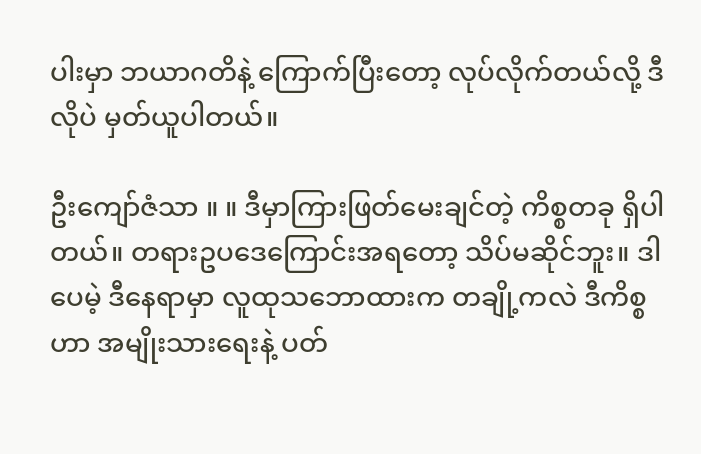ပါးမှာ ဘယာဂတိနဲ့ ကြောက်ပြီးတော့ လုပ်လိုက်တယ်လို့ ဒီလိုပဲ မှတ်ယူပါတယ်။

ဦးကျော်ဇံသာ ။ ။ ဒီမှာကြားဖြတ်မေးချင်တဲ့ ကိစ္စတခု ရှိပါတယ်။ တရားဥပဒေကြောင်းအရတော့ သိပ်မဆိုင်ဘူး။ ဒါပေမဲ့ ဒီနေရာမှာ လူထုသဘောထားက တချို့ကလဲ ဒီကိစ္စဟာ အမျိုးသားရေးနဲ့ ပတ်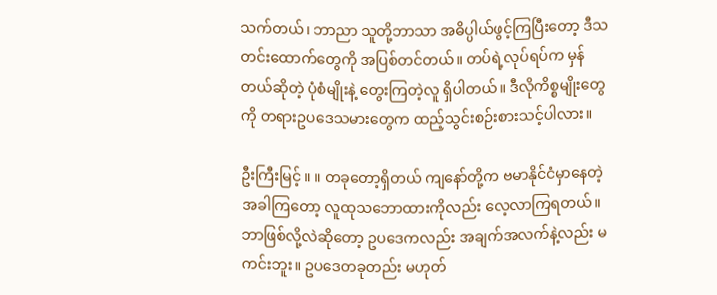သက်တယ်၊ ဘာညာ သူတို့ဘာသာ အဓိပ္ပါယ်ဖွင့်ကြပြီးတော့ ဒီသတင်းထောက်တွေကို အပြစ်တင်တယ်။ တပ်ရဲ့လုပ်ရပ်က မှန်တယ်ဆိုတဲ့ ပုံစံမျိုးနဲ့ တွေးကြတဲ့လူ ရှိပါတယ်။ ဒီလိုကိစ္စမျိုးတွေကို တရားဥပဒေသမားတွေက ထည့်သွင်းစဉ်းစားသင့်ပါလား။

ဦးကြီးမြင့် ။ ။ တခုတော့ရှိတယ် ကျနော်တို့က ဗမာနိုင်ငံမှာနေတဲ့အခါကြတော့ လူထုသဘောထားကိုလည်း လေ့လာကြရတယ်။ ဘာဖြစ်လို့လဲဆိုတော့ ဥပဒေကလည်း အချက်အလက်နဲ့လည်း မကင်းဘူး။ ဥပဒေတခုတည်း မဟုတ်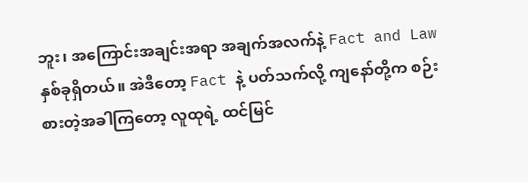ဘူး၊ အကြောင်းအချင်းအရာ အချက်အလက်နဲ့ Fact and Law နှစ်ခုရှိတယ်။ အဲဒီတော့ Fact နဲ့ ပတ်သက်လို့ ကျနော်တို့က စဉ်းစားတဲ့အခါကြတော့ လူထုရဲ့ ထင်မြင်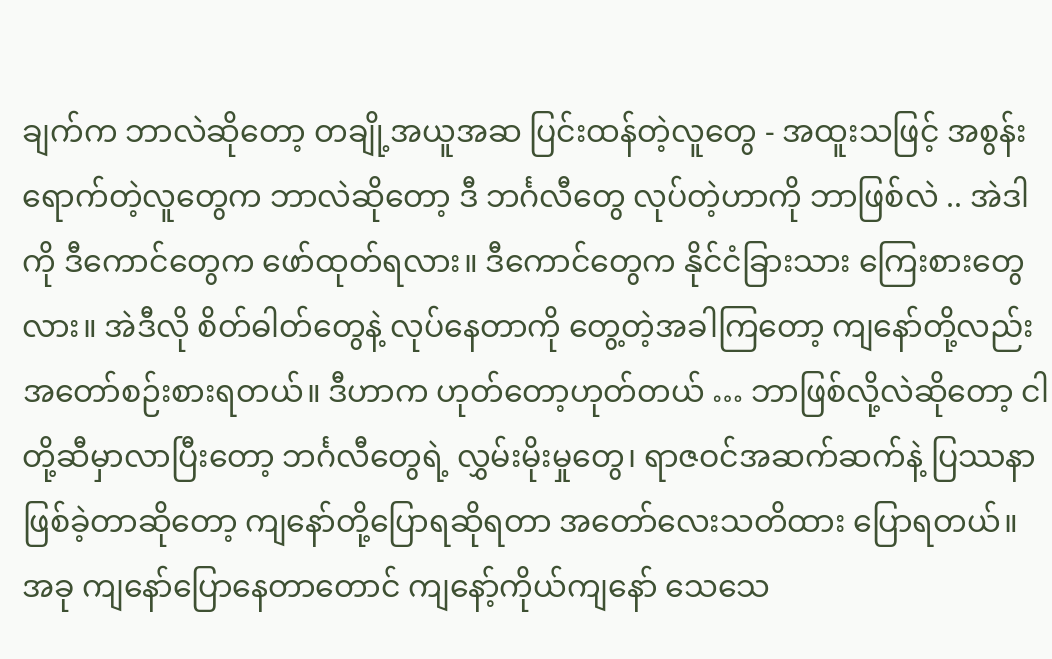ချက်က ဘာလဲဆိုတော့ တချို့အယူအဆ ပြင်းထန်တဲ့လူတွေ - အထူးသဖြင့် အစွန်းရောက်တဲ့လူတွေက ဘာလဲဆိုတော့ ဒီ ဘင်္ဂလီတွေ လုပ်တဲ့ဟာကို ဘာဖြစ်လဲ .. အဲဒါကို ဒီကောင်တွေက ဖော်ထုတ်ရလား။ ဒီကောင်တွေက နိုင်ငံခြားသား ကြေးစားတွေလား။ အဲဒီလို စိတ်ဓါတ်တွေနဲ့ လုပ်နေတာကို တွေ့တဲ့အခါကြတော့ ကျနော်တို့လည်း အတော်စဉ်းစားရတယ်။ ဒီဟာက ဟုတ်တော့ဟုတ်တယ် … ဘာဖြစ်လို့လဲဆိုတော့ ငါတို့ဆီမှာလာပြီးတော့ ဘင်္ဂလီတွေရဲ့ လွှမ်းမိုးမှုတွေ၊ ရာဇဝင်အဆက်ဆက်နဲ့ ပြဿနာဖြစ်ခဲ့တာဆိုတော့ ကျနော်တို့ပြောရဆိုရတာ အတော်လေးသတိထား ပြောရတယ်။ အခု ကျနော်ပြောနေတာတောင် ကျနော့်ကိုယ်ကျနော် သေသေ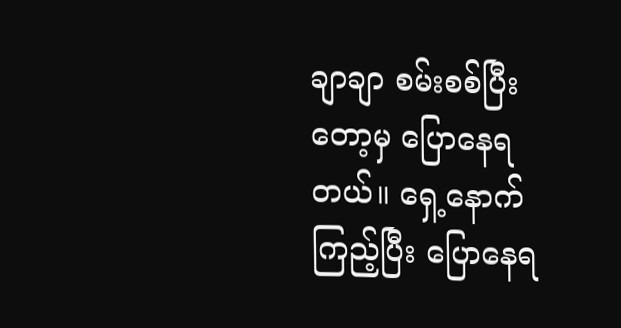ချာချာ စမ်းစစ်ပြီးတော့မှ ပြောနေရတယ်။ ရှေ့နောက်ကြည့်ပြီး ပြောနေရ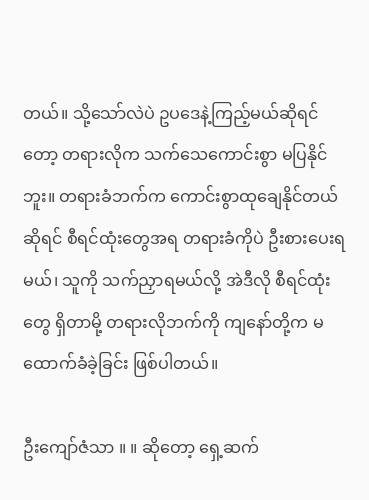တယ်။ သို့သော်လဲပဲ ဥပဒေနဲ့ကြည့်မယ်ဆိုရင်တော့ တရားလိုက သက်သေကောင်းစွာ မပြနိုင်ဘူး။ တရားခံဘက်က ကောင်းစွာထုချေနိုင်တယ်ဆိုရင် စီရင်ထုံးတွေအရ တရားခံကိုပဲ ဦးစားပေးရမယ်၊ သူကို သက်ညှာရမယ်လို့ အဲဒီလို စီရင်ထုံးတွေ ရှိတာမို့ တရားလိုဘက်ကို ကျနော်တို့က မထောက်ခံခဲ့ခြင်း ဖြစ်ပါတယ်။

ဦးကျော်ဇံသာ ။ ။ ဆိုတော့ ရှေ့ဆက်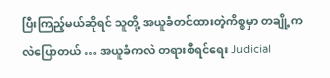ပြီးကြည့်မယ်ဆိုရင် သူတို့ အယူခံတင်ထားတဲ့ကိစ္စမှာ တချို့ကလဲပြောတယ် … အယူခံကလဲ တရားစီရင်ရေး Judicial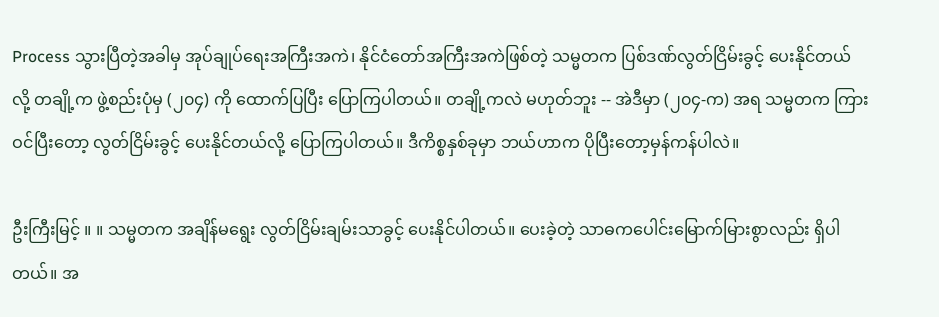Process သွားပြီတဲ့အခါမှ အုပ်ချုပ်ရေးအကြီးအကဲ၊ နိုင်ငံတော်အကြီးအကဲဖြစ်တဲ့ သမ္မတက ပြစ်ဒဏ်လွတ်ငြိမ်းခွင့် ပေးနိုင်တယ်လို့ တချို့က ဖွဲ့စည်းပုံမှ (၂၀၄) ကို ထောက်ပြပြီး ပြောကြပါတယ်။ တချို့ကလဲ မဟုတ်ဘူး -- အဲဒီမှာ (၂၀၄-က) အရ သမ္မတက ကြားဝင်ပြီးတော့ လွတ်ငြိမ်းခွင့် ပေးနိုင်တယ်လို့ ပြောကြပါတယ်။ ဒီကိစ္စနှစ်ခုမှာ ဘယ်ဟာက ပိုပြီးတော့မှန်ကန်ပါလဲ။

ဦးကြီးမြင့် ။ ။ သမ္မတက အချိန်မရွေး လွတ်ငြိမ်းချမ်းသာခွင့် ပေးနိုင်ပါတယ်။ ပေးခဲ့တဲ့ သာဓကပေါင်းမြောက်မြားစွာလည်း ရှိပါတယ်။ အ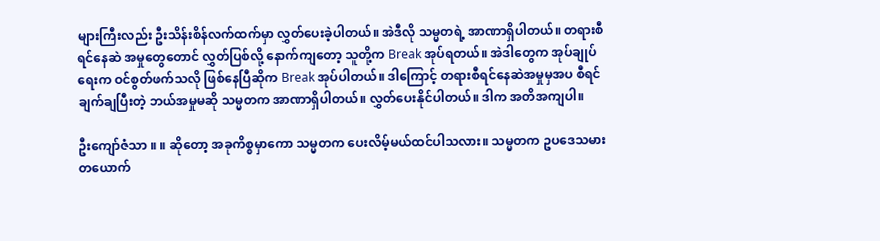များကြီးလည်း ဦးသိန်းစိန်လက်ထက်မှာ လွှတ်ပေးခဲ့ပါတယ်။ အဲဒီလို သမ္မတရဲ့ အာဏာရှိပါတယ်။ တရားစီရင်နေဆဲ အမှုတွေတောင် လွှတ်ပြစ်လို့ နောက်ကျတော့ သူတို့က Break အုပ်ရတယ်။ အဲဒါတွေက အုပ်ချုပ်ရေးက ဝင်စွတ်ဖက်သလို ဖြစ်နေပြီဆိုက Break အုပ်ပါတယ်။ ဒါကြောင့် တရားစီရင်နေဆဲအမှုမှအပ စီရင်ချက်ချပြီးတဲ့ ဘယ်အမှုမဆို သမ္မတက အာဏာရှိပါတယ်။ လွှတ်ပေးနိုင်ပါတယ်။ ဒါက အတိအကျပါ။

ဦးကျော်ဇံသာ ။ ။ ဆိုတော့ အခုကိစ္စမှာကော သမ္မတက ပေးလိမ့်မယ်ထင်ပါသလား။ သမ္မတက ဥပဒေသမားတယောက်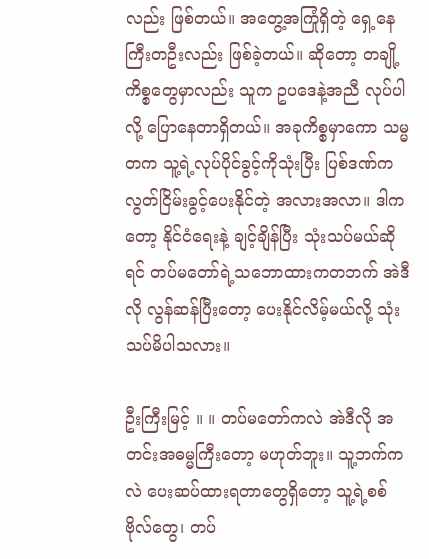လည်း ဖြစ်တယ်။ အတွေ့အကြုံရှိတဲ့ ရှေ့နေကြီးတဦးလည်း ဖြစ်ခဲ့တယ်။ ဆိုတော့ တချို့ကိစ္စတွေမှာလည်း သူက ဥပဒေနဲ့အညီ လုပ်ပါလို့ ပြောနေတာရှိတယ်။ အခုကိစ္စမှာကော သမ္မတက သူ့ရဲ့လုပ်ပိုင်ခွင့်ကိုသုံးပြီး ပြစ်ဒဏ်က လွတ်ငြိမ်းခွင့်ပေးနိုင်တဲ့ အလားအလာ။ ဒါကတော့ နိုင်ငံရေးနဲ့ ချင့်ချိန်ပြီး သုံးသပ်မယ်ဆိုရင် တပ်မတော်ရဲ့သဘောထားကတဘက် အဲဒီလို လွန်ဆန်ပြီးတော့ ပေးနိုင်လိမ့်မယ်လို့ သုံးသပ်မိပါသလား။

ဦးကြီးမြင့် ။ ။ တပ်မတော်ကလဲ အဲဒီလို အတင်းအဓမ္မကြီးတော့ မဟုတ်ဘူး။ သူ့ဘက်ကလဲ ပေးဆပ်ထားရတာတွေရှိတော့ သူ့ရဲ့စစ်ဗိုလ်တွေ၊ တပ်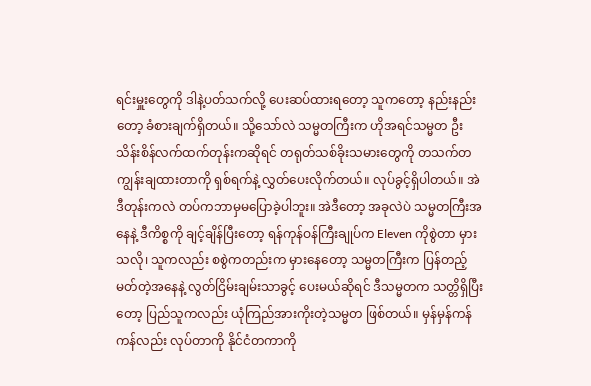ရင်းမှူးတွေကို ဒါနဲ့ပတ်သက်လို့ ပေးဆပ်ထားရတော့ သူကတော့ နည်းနည်းတော့ ခံစားချက်ရှိတယ်။ သို့သော်လဲ သမ္မတကြီးက ဟိုအရင်သမ္မတ ဦးသိန်းစိန်လက်ထက်တုန်းကဆိုရင် တရုတ်သစ်ခိုးသမားတွေကို တသက်တကျွန်းချထားတာကို ရှစ်ရက်နဲ့ လွှတ်ပေးလိုက်တယ်။ လုပ်ခွင့်ရှိပါတယ်။ အဲဒီတုန်းကလဲ တပ်ကဘာမှမပြောခဲ့ပါဘူး။ အဲဒီတော့ အခုလဲပဲ သမ္မတကြီးအနေနဲ့ ဒီကိစ္စကို ချင့်ချိန်ပြီးတော့ ရန်ကုန်ဝန်ကြီးချုပ်က Eleven ကိုစွဲတာ မှားသလို၊ သူကလည်း စစွဲကတည်းက မှားနေတော့ သမ္မတကြီးက ပြန်တည့်မတ်တဲ့အနေနဲ့ လွတ်ငြိမ်းချမ်းသာခွင့် ပေးမယ်ဆိုရင် ဒီသမ္မတက သတ္တိရှိပြီးတော့ ပြည်သူကလည်း ယုံကြည်အားကိုးတဲ့သမ္မတ ဖြစ်တယ်။ မှန်မှန်ကန်ကန်လည်း လုပ်တာကို နိုင်ငံတကာကို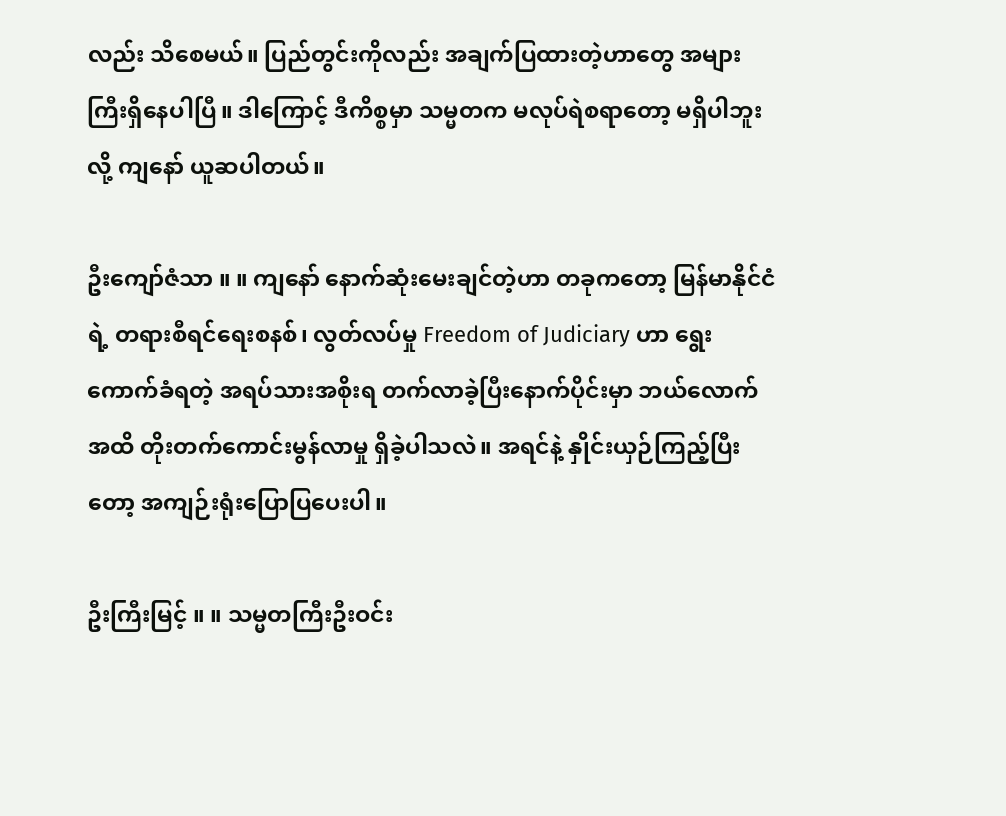လည်း သိစေမယ်။ ပြည်တွင်းကိုလည်း အချက်ပြထားတဲ့ဟာတွေ အများကြီးရှိနေပါပြီ။ ဒါကြောင့် ဒီကိစ္စမှာ သမ္မတက မလုပ်ရဲစရာတော့ မရှိပါဘူးလို့ ကျနော် ယူဆပါတယ်။

ဦးကျော်ဇံသာ ။ ။ ကျနော် နောက်ဆုံးမေးချင်တဲ့ဟာ တခုကတော့ မြန်မာနိုင်ငံရဲ့ တရားစီရင်ရေးစနစ်၊ လွတ်လပ်မှု Freedom of Judiciary ဟာ ရွေးကောက်ခံရတဲ့ အရပ်သားအစိုးရ တက်လာခဲ့ပြီးနောက်ပိုင်းမှာ ဘယ်လောက်အထိ တိုးတက်ကောင်းမွန်လာမှု ရှိခဲ့ပါသလဲ။ အရင်နဲ့ နှိုင်းယှဉ်ကြည့်ပြီးတော့ အကျဉ်းရုံးပြောပြပေးပါ။

ဦးကြီးမြင့် ။ ။ သမ္မတကြီးဦးဝင်း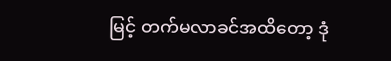မြင့် တက်မလာခင်အထိတော့ ဒုံ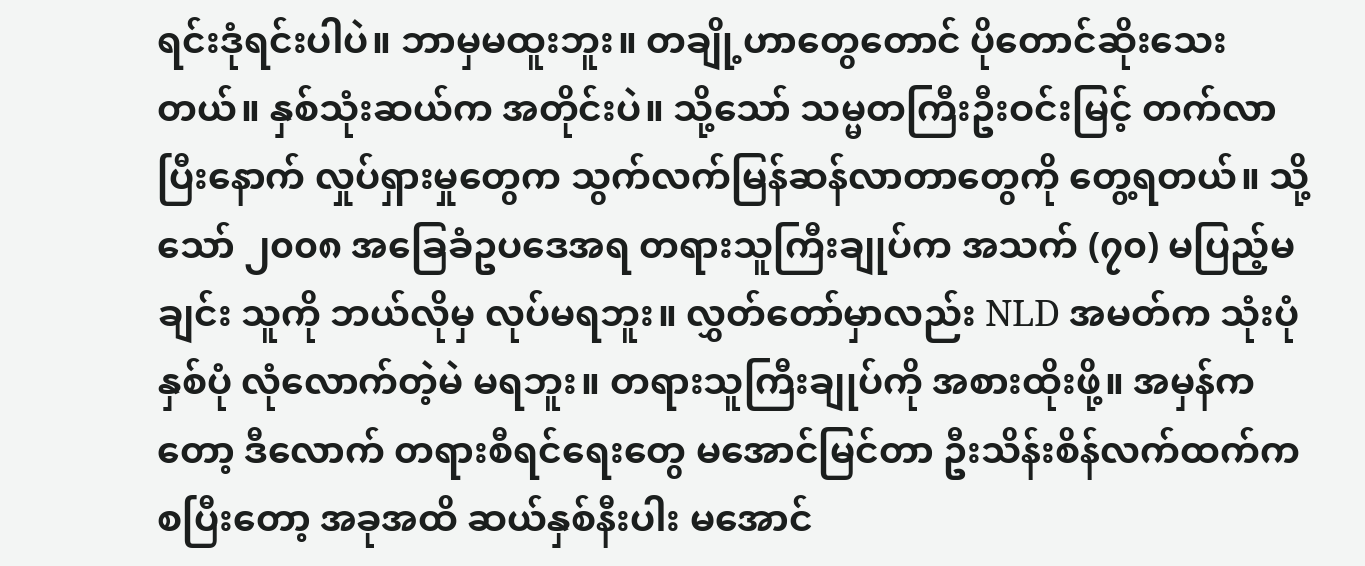ရင်းဒုံရင်းပါပဲ။ ဘာမှမထူးဘူး။ တချို့ဟာတွေတောင် ပိုတောင်ဆိုးသေးတယ်။ နှစ်သုံးဆယ်က အတိုင်းပဲ။ သို့သော် သမ္မတကြီးဦးဝင်းမြင့် တက်လာပြီးနောက် လှုပ်ရှားမှုတွေက သွက်လက်မြန်ဆန်လာတာတွေကို တွေ့ရတယ်။ သို့သော် ၂၀၀၈ အခြေခံဥပဒေအရ တရားသူကြီးချုပ်က အသက် (၇၀) မပြည့်မချင်း သူကို ဘယ်လိုမှ လုပ်မရဘူး။ လွှတ်တော်မှာလည်း NLD အမတ်က သုံးပုံနှစ်ပုံ လုံလောက်တဲ့မဲ မရဘူး။ တရားသူကြီးချုပ်ကို အစားထိုးဖို့။ အမှန်ကတော့ ဒီလောက် တရားစီရင်ရေးတွေ မအောင်မြင်တာ ဦးသိန်းစိန်လက်ထက်ကစပြီးတော့ အခုအထိ ဆယ်နှစ်နီးပါး မအောင်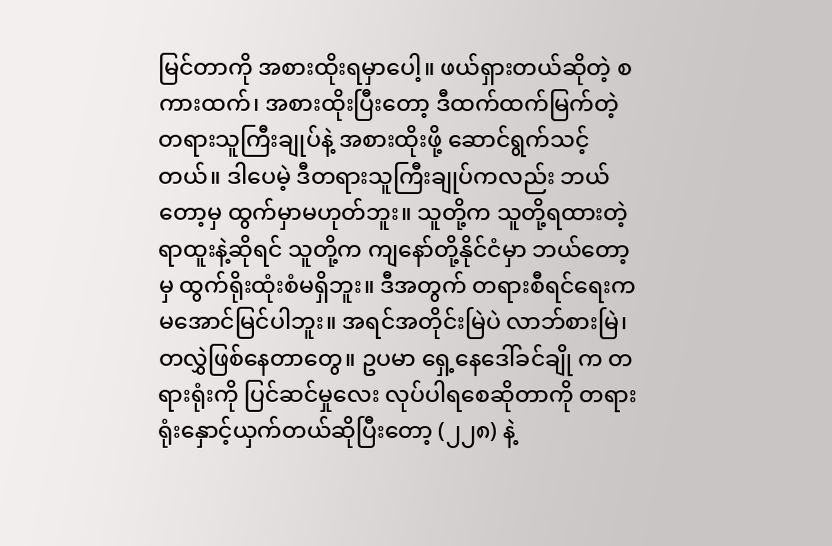မြင်တာကို အစားထိုးရမှာပေါ့။ ဖယ်ရှားတယ်ဆိုတဲ့ စကားထက်၊ အစားထိုးပြီးတော့ ဒီထက်ထက်မြက်တဲ့ တရားသူကြီးချုပ်နဲ့ အစားထိုးဖို့ ဆောင်ရွက်သင့်တယ်။ ဒါပေမဲ့ ဒီတရားသူကြီးချုပ်ကလည်း ဘယ်တော့မှ ထွက်မှာမဟုတ်ဘူး။ သူတို့က သူတို့ရထားတဲ့ ရာထူးနဲ့ဆိုရင် သူတို့က ကျနော်တို့နိုင်ငံမှာ ဘယ်တော့မှ ထွက်ရိုးထုံးစံမရှိဘူး။ ဒီအတွက် တရားစီရင်ရေးက မအောင်မြင်ပါဘူး။ အရင်အတိုင်းမြဲပဲ လာဘ်စားမြဲ၊ တလွှဲဖြစ်နေတာတွေ။ ဥပမာ ရှေ့နေဒေါ်ခင်ချို က တရားရုံးကို ပြင်ဆင်မှုလေး လုပ်ပါရစေဆိုတာကို တရားရုံးနှောင့်ယှက်တယ်ဆိုပြီးတော့ (၂၂၈) နဲ့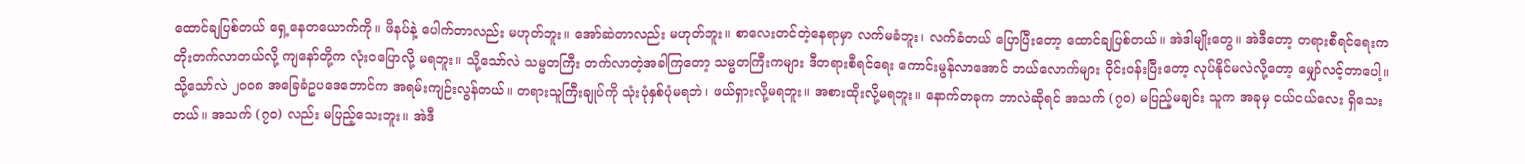ထောင်ချပြစ်တယ် ရှေ့နေတယောက်ကို။ ဖိနပ်နဲ့ ပေါက်တာလည်း မဟုတ်ဘူး။ အော်ဆဲတာလည်း မဟုတ်ဘူး။ စာလေးတင်တဲ့နေရာမှာ လက်မခံဘူး၊ လက်ခံတယ် ပြောပြီးတော့ ထောင်ချပြစ်တယ်။ အဲဒါမျိုးတွေ။ အဲဒီတော့ တရားစီရင်ရေးက တိုးတက်လာတယ်လို့ ကျနော်တို့က လုံးဝပြောလို့ မရဘူး။ သို့သော်လဲ သမ္မတကြီး တက်လာတဲ့အခါကြတော့ သမ္မတကြီးကများ ဒီတရားစီရင်ရေး ကောင်းမွန်လာအောင် ဘယ်လောက်များ ဝိုင်းဝန်းပြီးတော့ လုပ်နိုင်မလဲလို့တော့ မျှော်လင့်တာပေါ့။ သို့သော်လဲ ၂၀၀၈ အခြေခံဥပဒေဘောင်က အရမ်းကျဉ်းလွန်တယ်။ တရားသူကြီးချုပ်ကို သုံးပုံနှစ်ပုံမရဘဲ၊ ဖယ်ရှားလို့မရဘူး။ အစားထိုးလို့မရဘူး။ နောက်တခုက ဘာလဲဆိုရင် အသက် (၇၀) မပြည့်မချင်း သူက အခုမှ ငယ်ငယ်လေး ရှိသေးတယ်။ အသက် (၇၀) လည်း မပြည့်သေးဘူး။ အဲဒီ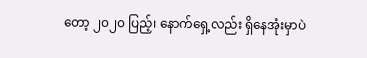တော့ ၂၀၂၀ ပြည့်၊ နောက်ရှေ့လည်း ရှိနေအုံးမှာပဲ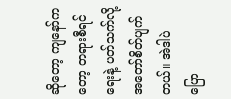ဆိုတော့ ကျနော်ကတော့ တရားစီရင်ရေးနဲ့ ပတ်သက်လို့ အတော်စိတ်ပျက်တယ်။ အဲဒါပဲ ပြော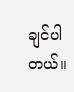ချင်ပါတယ်။